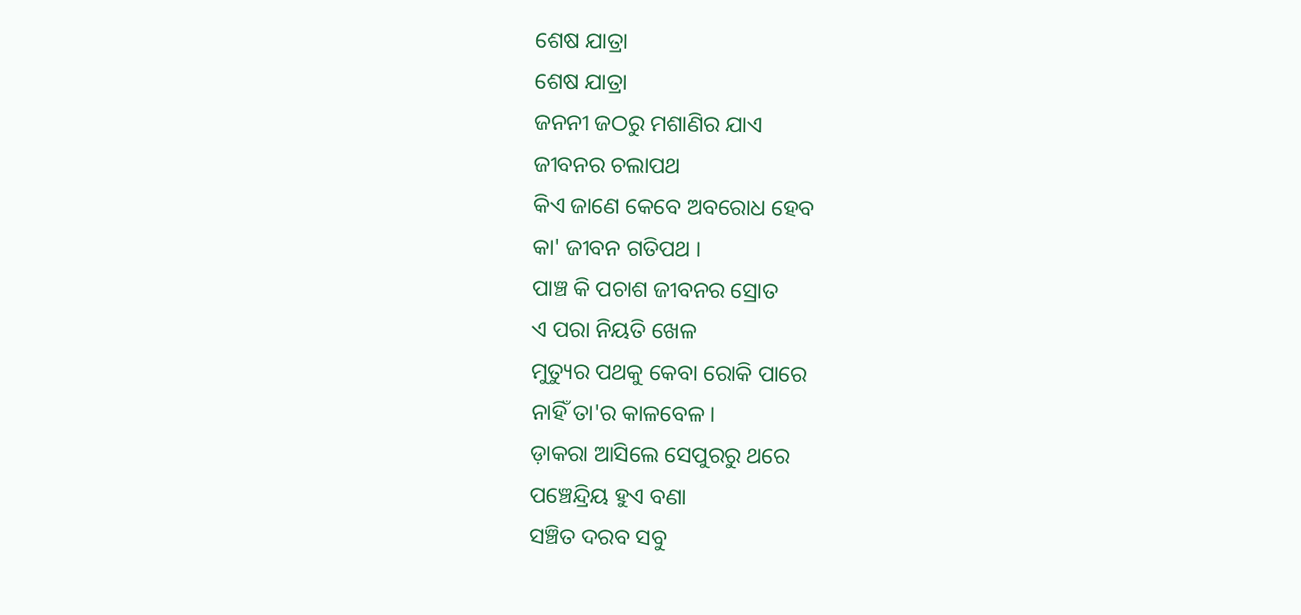ଶେଷ ଯାତ୍ରା
ଶେଷ ଯାତ୍ରା
ଜନନୀ ଜଠରୁ ମଶାଣିର ଯାଏ
ଜୀବନର ଚଲାପଥ
କିଏ ଜାଣେ କେବେ ଅବରୋଧ ହେବ
କା' ଜୀବନ ଗତିପଥ ।
ପାଞ୍ଚ କି ପଚାଶ ଜୀବନର ସ୍ରୋତ
ଏ ପରା ନିୟତି ଖେଳ
ମୁତ୍ୟୁର ପଥକୁ କେବା ରୋକି ପାରେ
ନାହିଁ ତା'ର କାଳବେଳ ।
ଡ଼ାକରା ଆସିଲେ ସେପୁରରୁ ଥରେ
ପଞ୍ଚେନ୍ଦ୍ରିୟ ହୁଏ ବଣା
ସଞ୍ଚିତ ଦରବ ସବୁ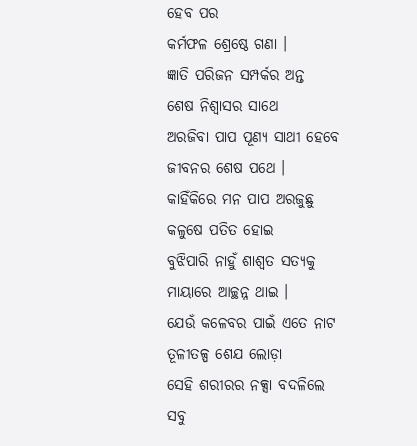ହେବ ପର
କର୍ମଫଳ ଶ୍ରେଷ୍ଠେ ଗଣା ।
ଜ୍ଞାତି ପରିଜନ ସମ୍ପର୍କର ଅନ୍ତ
ଶେଷ ନିଶ୍ଵାସର ସାଥେ
ଅରଜିବା ପାପ ପୂଣ୍ୟ ସାଥୀ ହେବେ
ଜୀବନର ଶେଷ ପଥେ ।
କାହିଁକିରେ ମନ ପାପ ଅରଜୁଛୁ
କଳୁଷେ ପତିତ ହୋଇ
ବୁଝିପାରି ନାହୁଁ ଶାଶ୍ଵତ ସତ୍ଯକୁ
ମାୟାରେ ଆଚ୍ଛନ୍ନ ଥାଇ ।
ଯେଉଁ କଳେବର ପାଇଁ ଏତେ ନାଟ
ତୂଳୀତଳ୍ପ ଶେଯ ଲୋଡ଼ା
ସେହି ଶରୀରର ନକ୍ସା ବଦଳିଲେ
ସବୁ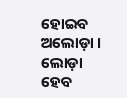ହୋଇବ ଅଲୋଡ଼ା ।
ଲୋଡ଼ା ହେବ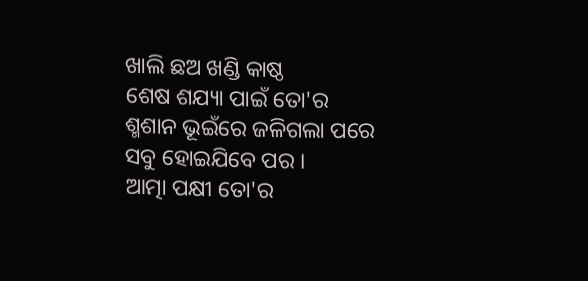ଖାଲି ଛଅ ଖଣ୍ଡି କାଷ୍ଠ
ଶେଷ ଶଯ୍ୟା ପାଇଁ ତୋ'ର
ଶ୍ମଶାନ ଭୂଇଁରେ ଜଳିଗଲା ପରେ
ସବୁ ହୋଇଯିବେ ପର ।
ଆତ୍ମା ପକ୍ଷୀ ତୋ'ର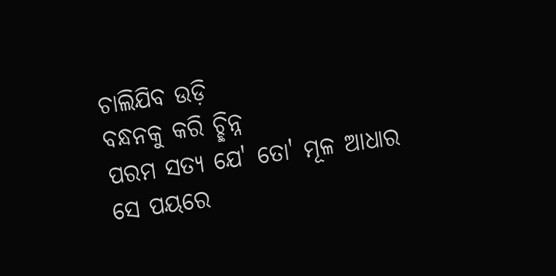ଚାଲିଯିବ ଉଡ଼ି
ବନ୍ଧନକୁ କରି ଚ୍ଛିନ୍ନ
ପରମ ସତ୍ୟ ଯେ' ତୋ' ମୂଳ ଆଧାର
ସେ ପୟରେ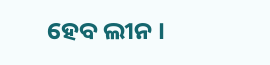ହେବ ଲୀନ ।